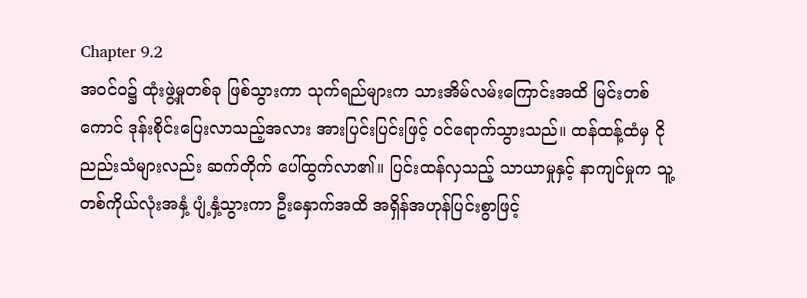Chapter 9.2
အဝင်ဝ၌ ထုံးဖွဲ့မှုတစ်ခု ဖြစ်သွားကာ သုက်ရည်များက သားအိမ်လမ်းကြောင်းအထိ မြင်းတစ်ကောင် ဒုန်းစိုင်းပြေးလာသည့်အလား အားပြင်းပြင်းဖြင့် ဝင်ရောက်သွားသည်။ ထန်ထန့်ထံမှ ငိုညည်းသံများလည်း ဆက်တိုက် ပေါ်ထွက်လာ၏။ ပြင်းထန်လှသည့် သာယာမှုနှင့် နာကျင်မှုက သူ့တစ်ကိုယ်လုံးအနှံ့ ပျံ့နှံ့သွားကာ ဦးနှောက်အထိ အရှိန်အဟုန်ပြင်းစွာဖြင့်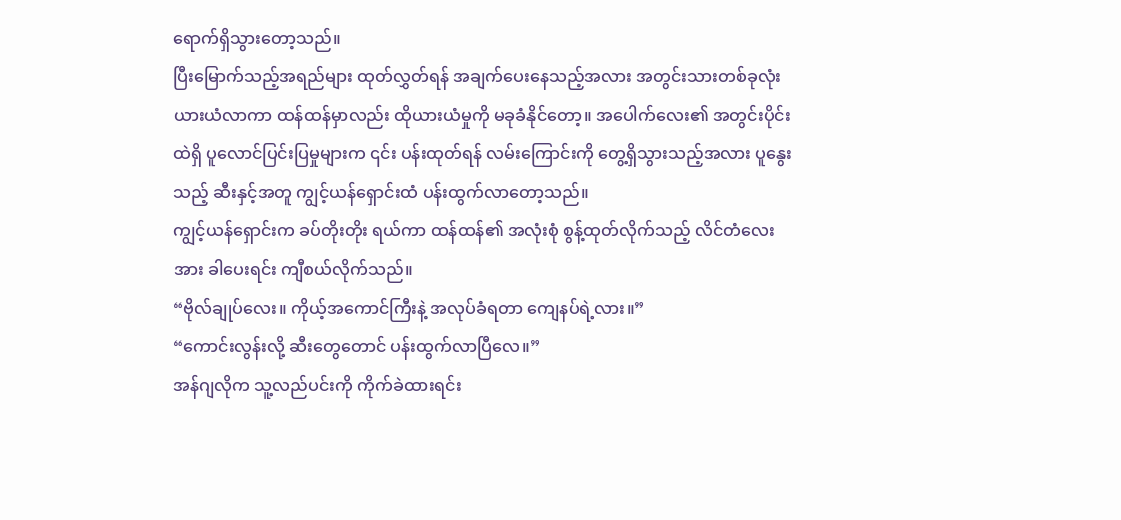ရောက်ရှိသွားတော့သည်။
ပြီးမြောက်သည့်အရည်များ ထုတ်လွှတ်ရန် အချက်ပေးနေသည့်အလား အတွင်းသားတစ်ခုလုံး ယားယံလာကာ ထန်ထန်မှာလည်း ထိုယားယံမှုကို မခုခံနိုင်တော့။ အပေါက်လေး၏ အတွင်းပိုင်းထဲရှိ ပူလောင်ပြင်းပြမှုများက ၎င်း ပန်းထုတ်ရန် လမ်းကြောင်းကို တွေ့ရှိသွားသည့်အလား ပူနွေးသည့် ဆီးနှင့်အတူ ကျွင့်ယန်ရှောင်းထံ ပန်းထွက်လာတော့သည်။
ကျွင့်ယန်ရှောင်းက ခပ်တိုးတိုး ရယ်ကာ ထန်ထန်၏ အလုံးစုံ စွန့်ထုတ်လိုက်သည့် လိင်တံလေးအား ခါပေးရင်း ကျီစယ်လိုက်သည်။
“ဗိုလ်ချုပ်လေး။ ကိုယ့်အကောင်ကြီးနဲ့ အလုပ်ခံရတာ ကျေနပ်ရဲ့လား။”
“ကောင်းလွန်းလို့ ဆီးတွေတောင် ပန်းထွက်လာပြီလေ။”
အန်ဂျလိုက သူ့လည်ပင်းကို ကိုက်ခဲထားရင်း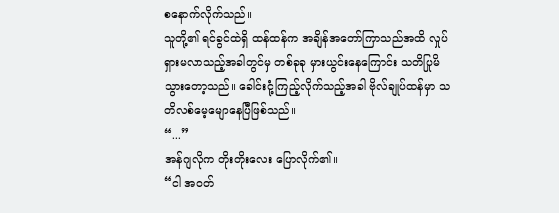စနောက်လိုက်သည်။
သူတို့၏ ရင်ခွင်ထဲရှိ ထန်ထန်က အချိန်အတော်ကြာသည်အထိ လှုပ်ရှားမလာသည့်အခါတွင်မှ တစ်ခုခု မှားယွင်းနေကြောင်း သတိပြုမိသွားတော့သည်။ ခေါင်းငုံ့ကြည့်လိုက်သည့်အခါ ဗိုလ်ချုပ်ထန်မှာ သတိလစ်မေ့မျောနေပြီဖြစ်သည်။
“...”
အန်ဂျလိုက တိုးတိုးလေး ပြောလိုက်၏။
“ငါ အဝတ်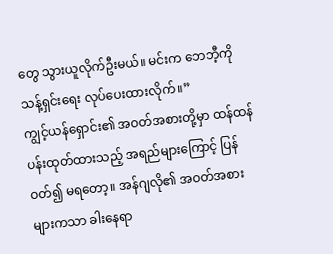တွေ သွားယူလိုက်ဦးမယ်။ မင်းက ဘေဘီ့ကို သန့်ရှင်းရေး လုပ်ပေးထားလိုက်။”
ကျွင့်ယန်ရှောင်း၏ အဝတ်အစားတို့မှာ ထန်ထန် ပန်းထုတ်ထားသည့် အရည်များကြောင့် ပြန်ဝတ်၍ မရတော့။ အန်ဂျလို၏ အဝတ်အစားများကသာ ခါးနေရာ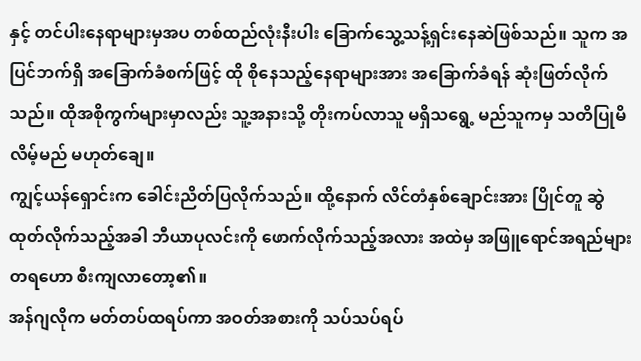နှင့် တင်ပါးနေရာများမှအပ တစ်ထည်လုံးနီးပါး ခြောက်သွေ့သန့်ရှင်းနေဆဲဖြစ်သည်။ သူက အပြင်ဘက်ရှိ အခြောက်ခံစက်ဖြင့် ထို စိုနေသည့်နေရာများအား အခြောက်ခံရန် ဆုံးဖြတ်လိုက်သည်။ ထိုအစိုကွက်များမှာလည်း သူ့အနားသို့ တိုးကပ်လာသူ မရှိသရွေ့ မည်သူကမှ သတိပြုမိလိမ့်မည် မဟုတ်ချေ။
ကျွင့်ယန်ရှောင်းက ခေါင်းညိတ်ပြလိုက်သည်။ ထို့နောက် လိင်တံနှစ်ချောင်းအား ပြိုင်တူ ဆွဲထုတ်လိုက်သည့်အခါ ဘီယာပုလင်းကို ဖောက်လိုက်သည့်အလား အထဲမှ အဖြူရောင်အရည်များ တရဟော စီးကျလာတော့၏။
အန်ဂျလိုက မတ်တပ်ထရပ်ကာ အဝတ်အစားကို သပ်သပ်ရပ်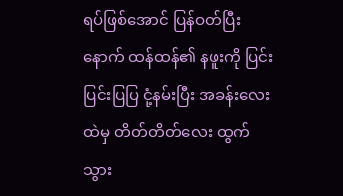ရပ်ဖြစ်အောင် ပြန်ဝတ်ပြီးနောက် ထန်ထန်၏ နဖူးကို ပြင်းပြင်းပြပြ ငုံ့နမ်းပြီး အခန်းလေးထဲမှ တိတ်တိတ်လေး ထွက်သွား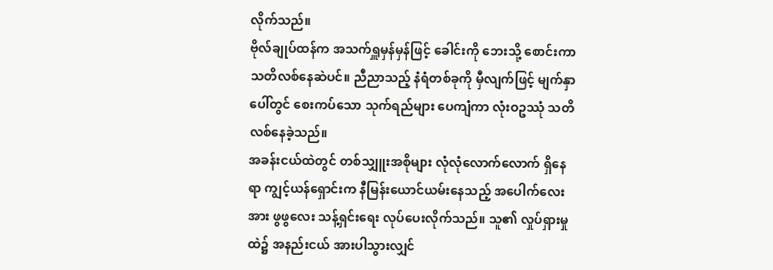လိုက်သည်။
ဗိုလ်ချုပ်ထန်က အသက်ရှူမှန်မှန်ဖြင့် ခေါင်းကို ဘေးသို့ စောင်းကာ သတိလစ်နေဆဲပင်။ ညီညာသည့် နံရံတစ်ခုကို မှီလျက်ဖြင့် မျက်နှာပေါ်တွင် စေးကပ်သော သုက်ရည်များ ပေကျံကာ လုံးဝဥဿုံ သတိလစ်နေခဲ့သည်။
အခန်းငယ်ထဲတွင် တစ်သျှူးအစိုများ လုံလုံလောက်လောက် ရှိနေရာ ကျွင့်ယန်ရှောင်းက နီမြန်းယောင်ယမ်းနေသည့် အပေါက်လေးအား ဖွဖွလေး သန့်ရှင်းရေး လုပ်ပေးလိုက်သည်။ သူ၏ လှုပ်ရှားမှုထဲ၌ အနည်းငယ် အားပါသွားလျှင်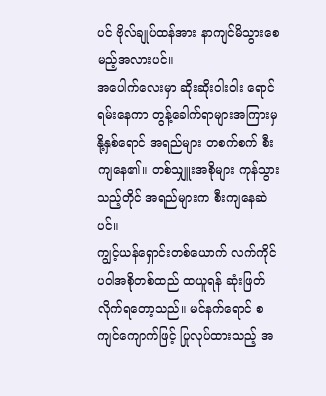ပင် ဗိုလ်ချုပ်ထန်အား နာကျင်မိသွားစေမည့်အလားပင်။
အပေါက်လေးမှာ ဆိုးဆိုးဝါးဝါး ရောင်ရမ်းနေကာ တွန့်ခေါက်ရာများအကြားမှ နို့နှစ်ရောင် အရည်များ တစက်စက် စီးကျနေ၏။ တစ်သျှူးအစိုများ ကုန်သွားသည့်တိုင် အရည်များက စီးကျနေဆဲပင်။
ကျွင့်ယန်ရှောင်းတစ်ယောက် လက်ကိုင်ပဝါအစိုတစ်ထည် ထယူရန် ဆုံးဖြတ်လိုက်ရတော့သည်။ မင်နက်ရောင် စကျင်ကျောက်ဖြင့် ပြုလုပ်ထားသည့် အ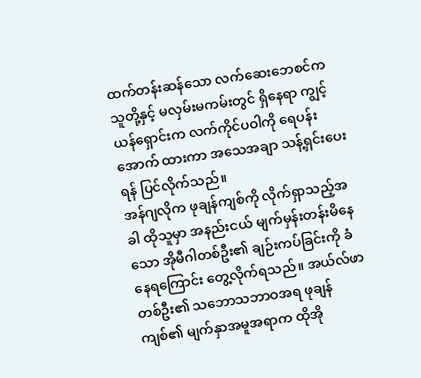ထက်တန်းဆန်သော လက်ဆေးဘေစင်က သူတို့နှင့် မလှမ်းမကမ်းတွင် ရှိနေရာ ကျွင့်ယန်ရှောင်းက လက်ကိုင်ပဝါကို ရေပန်းအောက် ထားကာ အသေအချာ သန့်ရှင်းပေးရန် ပြင်လိုက်သည်။
အန်ဂျလိုက ဖုချန်ကျစ်ကို လိုက်ရှာသည့်အခါ ထိုသူမှာ အနည်းငယ် မျက်မှန်းတန်းမိနေသော အိုမီဂါတစ်ဦး၏ ချဉ်းကပ်ခြင်းကို ခံနေရကြောင်း တွေ့လိုက်ရသည်။ အယ်လ်ဖာတစ်ဦး၏ သဘောသဘာဝအရ ဖုချန်ကျစ်၏ မျက်နှာအမူအရာက ထိုအို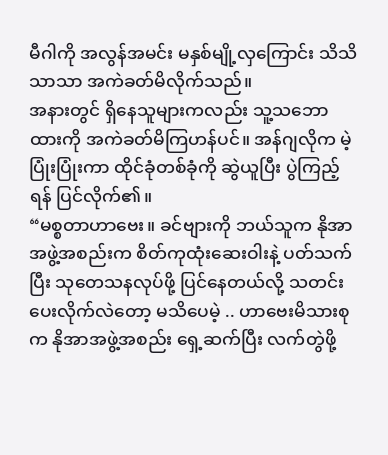မီဂါကို အလွန်အမင်း မနှစ်မျို့လှကြောင်း သိသိသာသာ အကဲခတ်မိလိုက်သည်။
အနားတွင် ရှိနေသူများကလည်း သူ့သဘောထားကို အကဲခတ်မိကြဟန်ပင်။ အန်ဂျလိုက မဲ့ပြုံးပြုံးကာ ထိုင်ခုံတစ်ခုံကို ဆွဲယူပြီး ပွဲကြည့်ရန် ပြင်လိုက်၏။
“မစ္စတာဟာဗေး။ ခင်ဗျားကို ဘယ်သူက နိုအာအဖွဲ့အစည်းက စိတ်ကုထုံးဆေးဝါးနဲ့ ပတ်သက်ပြီး သုတေသနလုပ်ဖို့ ပြင်နေတယ်လို့ သတင်းပေးလိုက်လဲတော့ မသိပေမဲ့ .. ဟာဗေးမိသားစုက နိုအာအဖွဲ့အစည်း ရှေ့ဆက်ပြီး လက်တွဲဖို့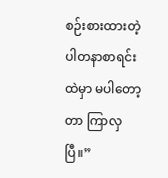စဉ်းစားထားတဲ့ ပါတနာစာရင်းထဲမှာ မပါတော့တာ ကြာလှပြီ။”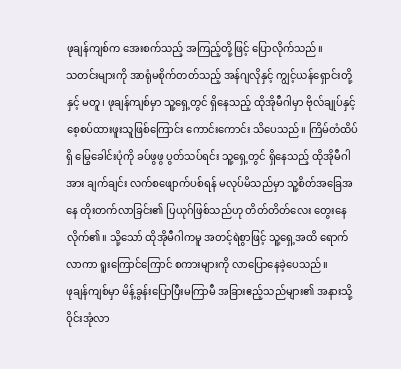ဖုချန်ကျစ်က အေးစက်သည့် အကြည့်တို့ဖြင့် ပြောလိုက်သည်။
သတင်းများကို အာရုံမစိုက်တတ်သည့် အန်ဂျလိုနှင့် ကျွင့်ယန်ရှောင်းတို့နှင့် မတူ၊ ဖုချန်ကျစ်မှာ သူ့ရှေ့တွင် ရှိနေသည့် ထိုအိုမီဂါမှာ ဗိုလ်ချုပ်နှင့် စေ့စပ်ထားဖူးသူဖြစ်ကြောင်း ကောင်းကောင်း သိပေသည်။ ကြိမ်တံထိပ်ရှိ မြွေခေါင်းပုံကို ခပ်ဖွဖွ ပွတ်သပ်ရင်း သူ့ရှေ့တွင် ရှိနေသည့် ထိုအိုမီဂါအား ချက်ချင်း လက်စဖျောက်ပစ်ရန် မလုပ်မိသည်မှာ သူ့စိတ်အခြေအနေ တိုးတက်လာခြင်း၏ ပြယုဂ်ဖြစ်သည်ဟု တိတ်တိတ်လေး တွေးနေလိုက်၏။ သို့သော် ထိုအိုမီဂါကမူ အတင့်ရဲစွာဖြင့် သူ့ရှေ့အထိ ရောက်လာကာ ရူးကြောင်ကြောင် စကားများကို လာပြောနေခဲ့ပေသည်။
ဖုချန်ကျစ်မှာ မိန့်ခွန်းပြောပြီးမကြာမီ အခြားဧည့်သည်များ၏ အနားသို့ ဝိုင်းအုံလာ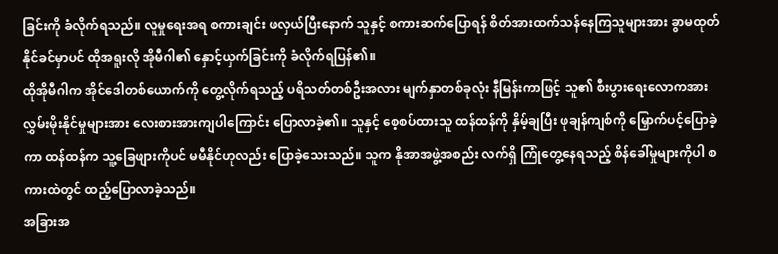ခြင်းကို ခံလိုက်ရသည်။ လူမှုရေးအရ စကားချင်း ဖလှယ်ပြီးနောက် သူနှင့် စကားဆက်ပြောရန် စိတ်အားထက်သန်နေကြသူများအား ခွာမထုတ်နိုင်ခင်မှာပင် ထိုအရူးလို အိုမီဂါ၏ နှောင့်ယှက်ခြင်းကို ခံလိုက်ရပြန်၏။
ထိုအိုမီဂါက အိုင်ဒေါတစ်ယောက်ကို တွေ့လိုက်ရသည့် ပရိသတ်တစ်ဦးအလား မျက်နှာတစ်ခုလုံး နီမြန်းကာဖြင့် သူ၏ စီးပွားရေးလောကအား လွှမ်းမိုးနိုင်မှုများအား လေးစားအားကျပါကြောင်း ပြောလာခဲ့၏။ သူနှင့် စေ့စပ်ထားသူ ထန်ထန်ကို နှိမ့်ချပြီး ဖုချန်ကျစ်ကို မြှောက်ပင့်ပြောခဲ့ကာ ထန်ထန်က သူ့ခြေဖျားကိုပင် မမီနိုင်ဟုလည်း ပြောခဲ့သေးသည်။ သူက နိုအာအဖွဲ့အစည်း လက်ရှိ ကြုံတွေ့နေရသည့် စိန်ခေါ်မှုများကိုပါ စကားထဲတွင် ထည့်ပြောလာခဲ့သည်။
အခြားအ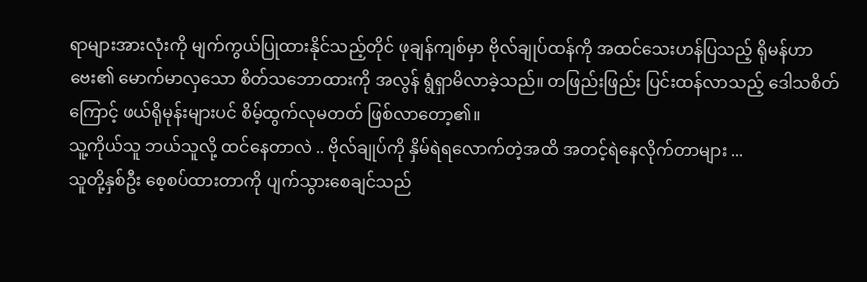ရာများအားလုံးကို မျက်ကွယ်ပြုထားနိုင်သည့်တိုင် ဖုချန်ကျစ်မှာ ဗိုလ်ချုပ်ထန်ကို အထင်သေးဟန်ပြသည့် ရိုမန်ဟာဗေး၏ မောက်မာလှသော စိတ်သဘောထားကို အလွန် ရွံရှာမိလာခဲ့သည်။ တဖြည်းဖြည်း ပြင်းထန်လာသည့် ဒေါသစိတ်ကြောင့် ဖယ်ရိုမုန်းများပင် စိမ့်ထွက်လုမတတ် ဖြစ်လာတော့၏။
သူ့ကိုယ်သူ ဘယ်သူလို့ ထင်နေတာလဲ .. ဗိုလ်ချုပ်ကို နှိမ်ရဲရလောက်တဲ့အထိ အတင့်ရဲနေလိုက်တာများ ...
သူတို့နှစ်ဦး စေ့စပ်ထားတာကို ပျက်သွားစေချင်သည်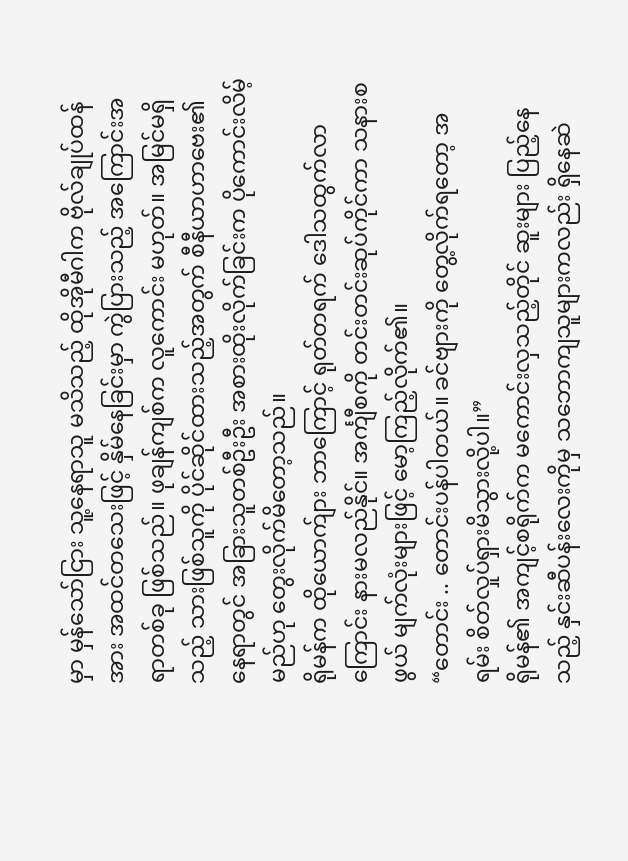မှာ မှန်သော်ငြား သူ့နေရာသူ မသိသည့် ထိုအိုမီဂါက ဗိုလ်ချုပ်ထန်အား အထင်တသေးဖြင့် နှိမ်နေခြင်းမှာ ကွဲပြားသည့် အကြောင်းအရာတစ်ခု ဖြစ်သည်။ ဖုချန်ကျစ်က လူကောင်း မဟုတ်။ အမြင်မရှိသည့် သားဖြစ်သူကို ပိုင်ဆိုင်ထားသည့်အတွက် စီနီယာဟာဗေး၏ နေရာတွင် အခြားသူတစ်ဦးဦး အစားထိုးလိုက်ခြင်းက ပိုကောင်းလိမ့်မည်ဟု တွေးလိုက်မိတော့သည်။
ရိုမန်က ထိုယောက်ျား ဘာကြောင့် ရုတ်တရက် ဒေါသထွက်လာကြောင်း နားမလည်နိုင်။ အင်္ကျီစကို တင်းတင်းဆုပ်ကိုင်ကာ သနားစဖွယ် မျက်လုံးများဖြင့် မော့ကြည့်လိုက်၏။
“တောင်း .. တောင်းပန်ပါတယ်။ ခင်ဗျားကို တွေ့လိုက်ရတော့ အရမ်း စိတ်လှုပ်ရှားမိသွားလို့ပါ။”
ရိုမန်၏ အကျင့်စရိုက်က မကောင်းလှသည့်တိုင် ဆူးများ ပြည့်နေသည့် နှင်းဆီပန်းလေးကိုမှ သဘောကျသူများကလည်း ရှိနေဆဲ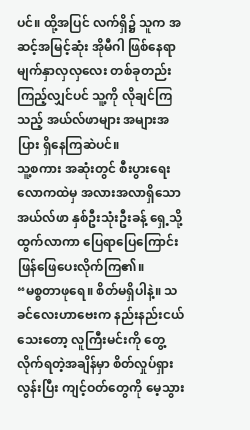ပင်။ ထို့အပြင် လက်ရှိ၌ သူက အဆင့်အမြင့်ဆုံး အိုမီဂါ ဖြစ်နေရာ မျက်နှာလှလှလေး တစ်ခုတည်း ကြည့်လျှင်ပင် သူ့ကို လိုချင်ကြသည့် အယ်လ်ဖာများ အများအပြား ရှိနေကြဆဲပင်။
သူ့စကား အဆုံးတွင် စီးပွားရေးလောကထဲမှ အလားအလာရှိသော အယ်လ်ဖာ နှစ်ဦးသုံးဦးခန့် ရှေ့သို့ ထွက်လာကာ ပြေရာပြေကြောင်း ဖြန်ဖြေပေးလိုက်ကြ၏။
“မစ္စတာဖုရေ။ စိတ်မရှိပါနဲ့။ သခင်လေးဟာဗေးက နည်းနည်းငယ်သေးတော့ လူကြီးမင်းကို တွေ့လိုက်ရတဲ့အချိန်မှာ စိတ်လှုပ်ရှားလွန်းပြီး ကျင့်ဝတ်တွေကို မေ့သွား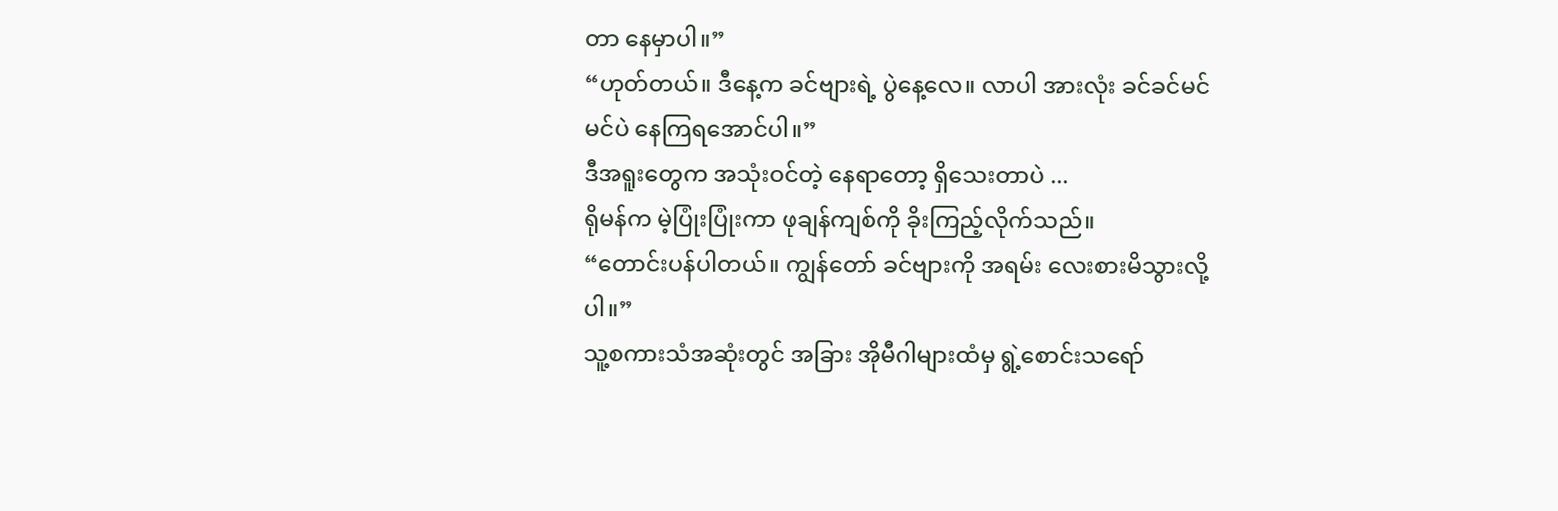တာ နေမှာပါ။”
“ဟုတ်တယ်။ ဒီနေ့က ခင်ဗျားရဲ့ ပွဲနေ့လေ။ လာပါ အားလုံး ခင်ခင်မင်မင်ပဲ နေကြရအောင်ပါ။”
ဒီအရူးတွေက အသုံးဝင်တဲ့ နေရာတော့ ရှိသေးတာပဲ ...
ရိုမန်က မဲ့ပြုံးပြုံးကာ ဖုချန်ကျစ်ကို ခိုးကြည့်လိုက်သည်။
“တောင်းပန်ပါတယ်။ ကျွန်တော် ခင်ဗျားကို အရမ်း လေးစားမိသွားလို့ပါ။”
သူ့စကားသံအဆုံးတွင် အခြား အိုမီဂါများထံမှ ရွဲ့စောင်းသရော်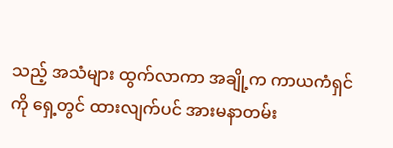သည့် အသံများ ထွက်လာကာ အချို့က ကာယကံရှင်ကို ရှေ့တွင် ထားလျက်ပင် အားမနာတမ်း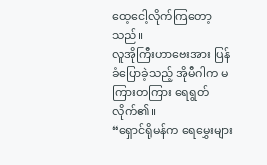ထေ့ငေါ့လိုက်ကြတော့သည်။
လူအိုကြီးဟာဗေးအား ပြန်ခံပြောခဲ့သည့် အိုမီဂါက မကြားတကြား ရေရွတ်လိုက်၏။
“ရှောင်ရိုမန်က ရေမွှေးများ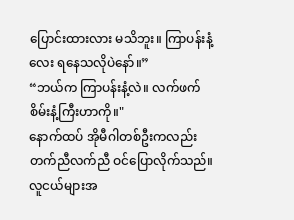ပြောင်းထားလား မသိဘူး။ ကြာပန်းနံ့လေး ရနေသလိုပဲနော်။”
“ဘယ်က ကြာပန်းနံ့လဲ။ လက်ဖက်စိမ်းနံ့ကြီးဟာကို။"
နောက်ထပ် အိုမီဂါတစ်ဦးကလည်း တက်ညီလက်ညီ ဝင်ပြောလိုက်သည်။
လူငယ်များအ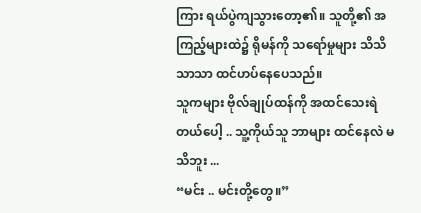ကြား ရယ်ပွဲကျသွားတော့၏။ သူတို့၏ အကြည့်များထဲ၌ ရိုမန်ကို သရော်မှုများ သိသိသာသာ ထင်ဟပ်နေပေသည်။
သူကများ ဗိုလ်ချုပ်ထန်ကို အထင်သေးရဲတယ်ပေါ့ .. သူ့ကိုယ်သူ ဘာများ ထင်နေလဲ မသိဘူး ...
“မင်း .. မင်းတို့တွေ။”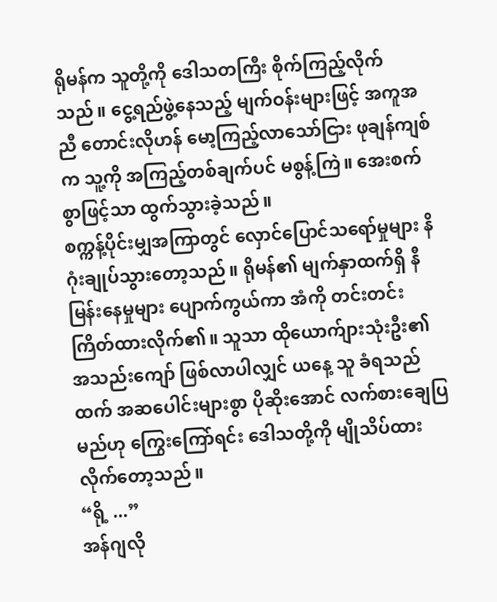ရိုမန်က သူတို့ကို ဒေါသတကြီး စိုက်ကြည့်လိုက်သည်။ ငွေ့ရည်ဖွဲ့နေသည့် မျက်ဝန်းများဖြင့် အကူအညီ တောင်းလိုဟန် မော့ကြည့်လာသော်ငြား ဖုချန်ကျစ်က သူ့ကို အကြည့်တစ်ချက်ပင် မစွန့်ကြဲ။ အေးစက်စွာဖြင့်သာ ထွက်သွားခဲ့သည်။
စက္ကန့်ပိုင်းမျှအကြာတွင် လှောင်ပြောင်သရော်မှုများ နိဂုံးချုပ်သွားတော့သည်။ ရိုမန်၏ မျက်နှာထက်ရှိ နီမြန်းနေမှုများ ပျောက်ကွယ်ကာ အံကို တင်းတင်းကြိတ်ထားလိုက်၏။ သူသာ ထိုယောက်ျားသုံးဦး၏ အသည်းကျော် ဖြစ်လာပါလျှင် ယနေ့ သူ ခံရသည်ထက် အဆပေါင်းများစွာ ပိုဆိုးအောင် လက်စားချေပြမည်ဟု ကြွေးကြော်ရင်း ဒေါသတို့ကို မျိုသိပ်ထားလိုက်တော့သည်။
“ရို့ ...”
အန်ဂျလို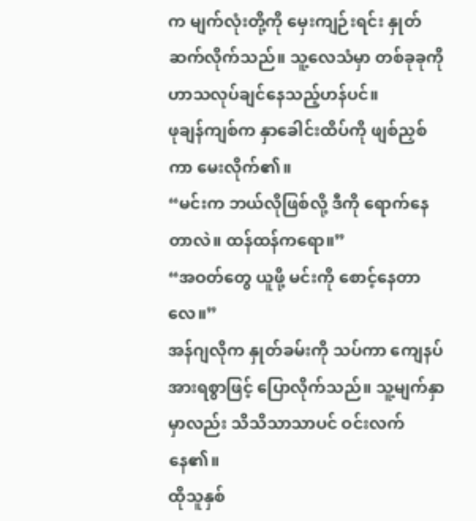က မျက်လုံးတို့ကို မှေးကျဉ်းရင်း နှုတ်ဆက်လိုက်သည်။ သူ့လေသံမှာ တစ်ခုခုကို ဟာသလုပ်ချင်နေသည့်ဟန်ပင်။
ဖုချန်ကျစ်က နှာခေါင်းထိပ်ကို ဖျစ်ညှစ်ကာ မေးလိုက်၏။
“မင်းက ဘယ်လိုဖြစ်လို့ ဒီကို ရောက်နေတာလဲ။ ထန်ထန်ကရော။”
“အဝတ်တွေ ယူဖို့ မင်းကို စောင့်နေတာလေ။”
အန်ဂျလိုက နှုတ်ခမ်းကို သပ်ကာ ကျေနပ်အားရစွာဖြင့် ပြောလိုက်သည်။ သူ့မျက်နှာမှာလည်း သိသိသာသာပင် ဝင်းလက်နေ၏။
ထိုသူနှစ်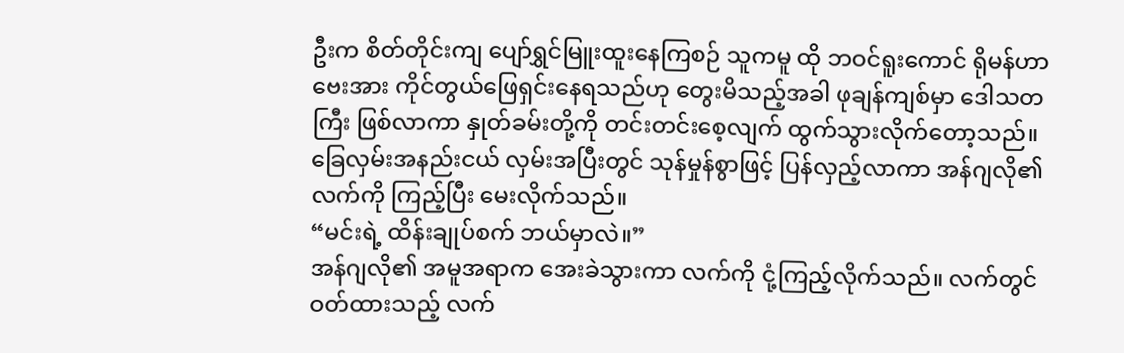ဦးက စိတ်တိုင်းကျ ပျော်ရွှင်မြူးထူးနေကြစဉ် သူကမူ ထို ဘဝင်ရူးကောင် ရိုမန်ဟာဗေးအား ကိုင်တွယ်ဖြေရှင်းနေရသည်ဟု တွေးမိသည့်အခါ ဖုချန်ကျစ်မှာ ဒေါသတကြီး ဖြစ်လာကာ နှုတ်ခမ်းတို့ကို တင်းတင်းစေ့လျက် ထွက်သွားလိုက်တော့သည်။
ခြေလှမ်းအနည်းငယ် လှမ်းအပြီးတွင် သုန်မှုန်စွာဖြင့် ပြန်လှည့်လာကာ အန်ဂျလို၏ လက်ကို ကြည့်ပြီး မေးလိုက်သည်။
“မင်းရဲ့ ထိန်းချုပ်စက် ဘယ်မှာလဲ။”
အန်ဂျလို၏ အမူအရာက အေးခဲသွားကာ လက်ကို ငုံ့ကြည့်လိုက်သည်။ လက်တွင် ဝတ်ထားသည့် လက်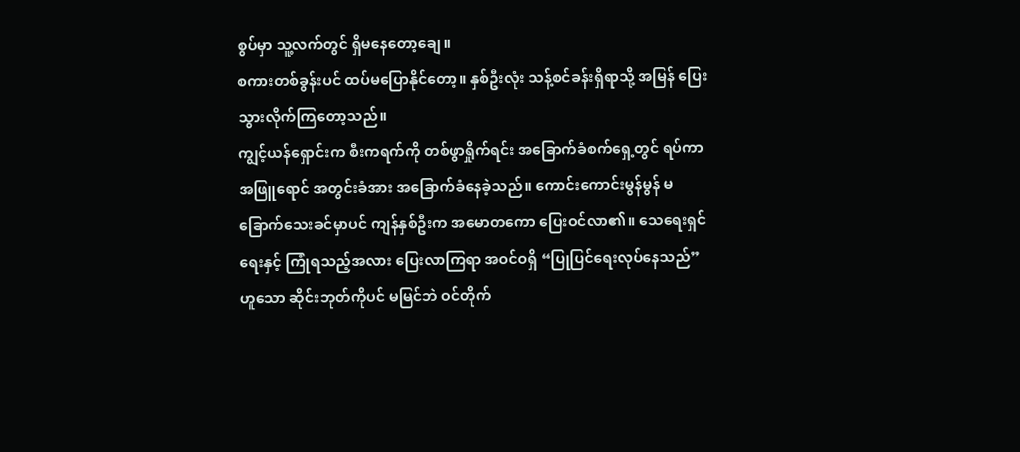စွပ်မှာ သူ့လက်တွင် ရှိမနေတော့ချေ။
စကားတစ်ခွန်းပင် ထပ်မပြောနိုင်တော့။ နှစ်ဦးလုံး သန့်စင်ခန်းရှိရာသို့ အမြန် ပြေးသွားလိုက်ကြတော့သည်။
ကျွင့်ယန်ရှောင်းက စီးကရက်ကို တစ်ဖွာရှိုက်ရင်း အခြောက်ခံစက်ရှေ့တွင် ရပ်ကာ အဖြူရောင် အတွင်းခံအား အခြောက်ခံနေခဲ့သည်။ ကောင်းကောင်းမွန်မွန် မခြောက်သေးခင်မှာပင် ကျန်နှစ်ဦးက အမောတကော ပြေးဝင်လာ၏။ သေရေးရှင်ရေးနှင့် ကြုံရသည့်အလား ပြေးလာကြရာ အဝင်ဝရှိ “ပြုပြင်ရေးလုပ်နေသည်” ဟူသော ဆိုင်းဘုတ်ကိုပင် မမြင်ဘဲ ဝင်တိုက်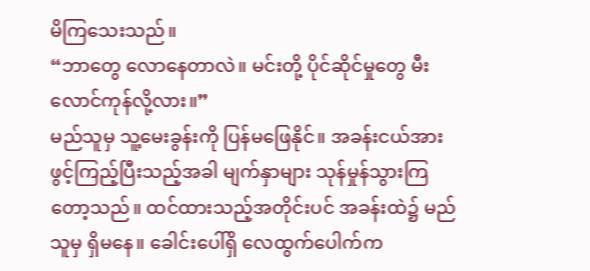မိကြသေးသည်။
“ဘာတွေ လောနေတာလဲ။ မင်းတို့ ပိုင်ဆိုင်မှုတွေ မီးလောင်ကုန်လို့လား။”
မည်သူမှ သူ့မေးခွန်းကို ပြန်မဖြေနိုင်။ အခန်းငယ်အား ဖွင့်ကြည့်ပြီးသည့်အခါ မျက်နှာများ သုန်မှုန်သွားကြတော့သည်။ ထင်ထားသည့်အတိုင်းပင် အခန်းထဲ၌ မည်သူမှ ရှိမနေ။ ခေါင်းပေါ်ရှိ လေထွက်ပေါက်က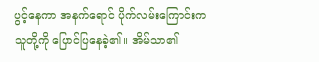ပွင့်နေကာ အနက်ရောင် ပိုက်လမ်းကြောင်းက သူတို့ကို ပြောင်ပြနေခဲ့၏။ အိမ်သာ၏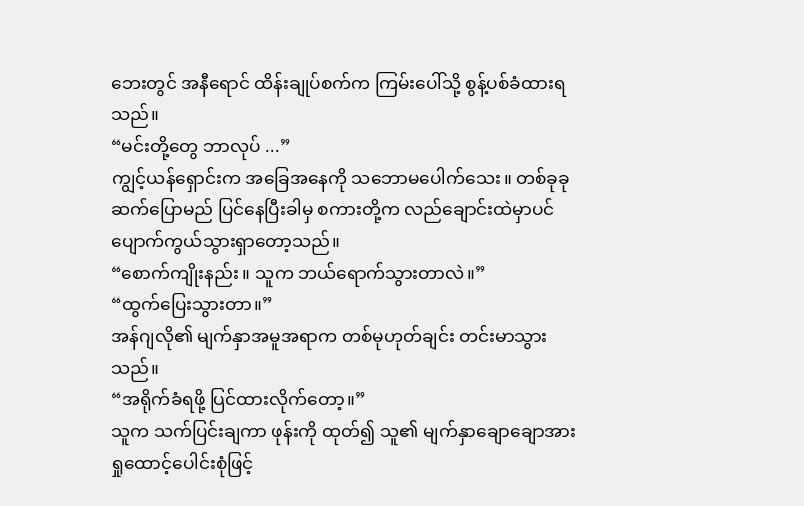ဘေးတွင် အနီရောင် ထိန်းချုပ်စက်က ကြမ်းပေါ်သို့ စွန့်ပစ်ခံထားရသည်။
“မင်းတို့တွေ ဘာလုပ် ...”
ကျွင့်ယန်ရှောင်းက အခြေအနေကို သဘောမပေါက်သေး။ တစ်ခုခု ဆက်ပြောမည် ပြင်နေပြီးခါမှ စကားတို့က လည်ချောင်းထဲမှာပင် ပျောက်ကွယ်သွားရှာတော့သည်။
“စောက်ကျိုးနည်း။ သူက ဘယ်ရောက်သွားတာလဲ။”
“ထွက်ပြေးသွားတာ။”
အန်ဂျလို၏ မျက်နှာအမူအရာက တစ်မုဟုတ်ချင်း တင်းမာသွားသည်။
“အရိုက်ခံရဖို့ ပြင်ထားလိုက်တော့။”
သူက သက်ပြင်းချကာ ဖုန်းကို ထုတ်၍ သူ၏ မျက်နှာချောချောအား ရှုထောင့်ပေါင်းစုံဖြင့်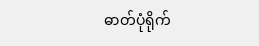ဓာတ်ပုံရိုက်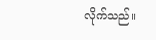လိုက်သည်။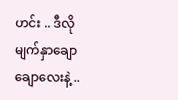ဟင်း .. ဒီလို မျက်နှာချောချောလေးနဲ့ ..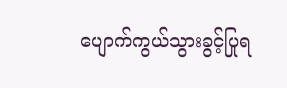ပျောက်ကွယ်သွားခွင့်ပြုရ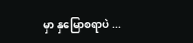မှာ နှမြောစရာပဲ ...